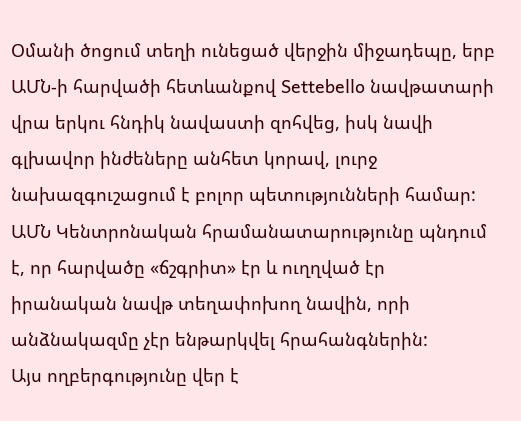Օմանի ծոցում տեղի ունեցած վերջին միջադեպը, երբ ԱՄՆ-ի հարվածի հետևանքով Settebello նավթատարի վրա երկու հնդիկ նավաստի զոհվեց, իսկ նավի գլխավոր ինժեները անհետ կորավ, լուրջ նախազգուշացում է բոլոր պետությունների համար: ԱՄՆ Կենտրոնական հրամանատարությունը պնդում է, որ հարվածը «ճշգրիտ» էր և ուղղված էր իրանական նավթ տեղափոխող նավին, որի անձնակազմը չէր ենթարկվել հրահանգներին:
Այս ողբերգությունը վեր է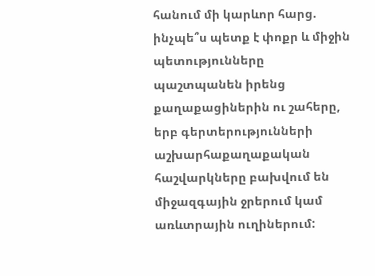հանում մի կարևոր հարց. ինչպե՞ս պետք է փոքր և միջին պետությունները պաշտպանեն իրենց քաղաքացիներին ու շահերը, երբ գերտերությունների աշխարհաքաղաքական հաշվարկները բախվում են միջազգային ջրերում կամ առևտրային ուղիներում: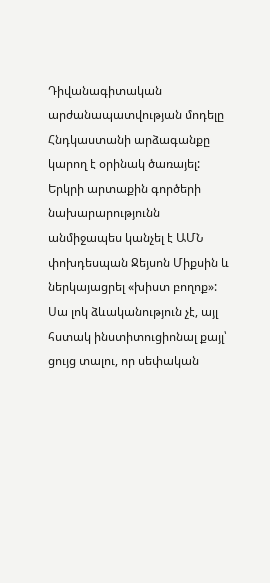Դիվանագիտական արժանապատվության մոդելը
Հնդկաստանի արձագանքը կարող է օրինակ ծառայել: Երկրի արտաքին գործերի նախարարությունն անմիջապես կանչել է ԱՄՆ փոխդեսպան Ջեյսոն Միքսին և ներկայացրել «խիստ բողոք»: Սա լոկ ձևականություն չէ, այլ հստակ ինստիտուցիոնալ քայլ՝ ցույց տալու, որ սեփական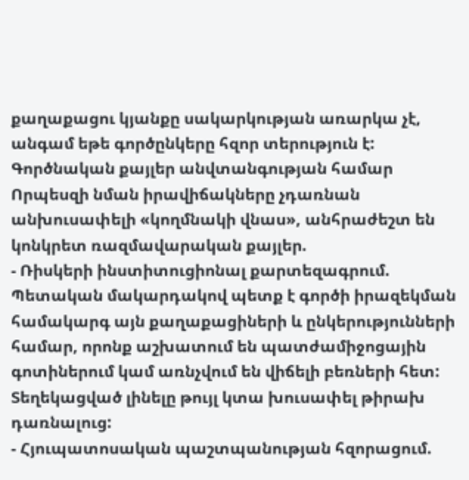քաղաքացու կյանքը սակարկության առարկա չէ, անգամ եթե գործընկերը հզոր տերություն է:
Գործնական քայլեր անվտանգության համար
Որպեսզի նման իրավիճակները չդառնան անխուսափելի «կողմնակի վնաս», անհրաժեշտ են կոնկրետ ռազմավարական քայլեր.
- Ռիսկերի ինստիտուցիոնալ քարտեզագրում. Պետական մակարդակով պետք է գործի իրազեկման համակարգ այն քաղաքացիների և ընկերությունների համար, որոնք աշխատում են պատժամիջոցային գոտիներում կամ առնչվում են վիճելի բեռների հետ: Տեղեկացված լինելը թույլ կտա խուսափել թիրախ դառնալուց:
- Հյուպատոսական պաշտպանության հզորացում.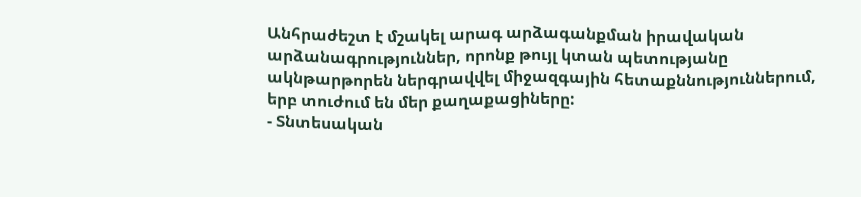Անհրաժեշտ է մշակել արագ արձագանքման իրավական արձանագրություններ, որոնք թույլ կտան պետությանը ակնթարթորեն ներգրավվել միջազգային հետաքննություններում, երբ տուժում են մեր քաղաքացիները:
- Տնտեսական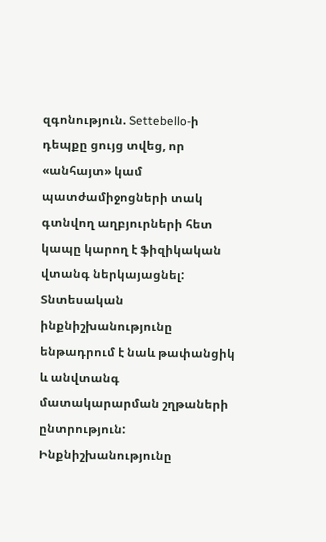զգոնություն. Settebello-ի դեպքը ցույց տվեց, որ «անհայտ» կամ պատժամիջոցների տակ գտնվող աղբյուրների հետ կապը կարող է ֆիզիկական վտանգ ներկայացնել: Տնտեսական ինքնիշխանությունը ենթադրում է նաև թափանցիկ և անվտանգ մատակարարման շղթաների ընտրություն:
Ինքնիշխանությունը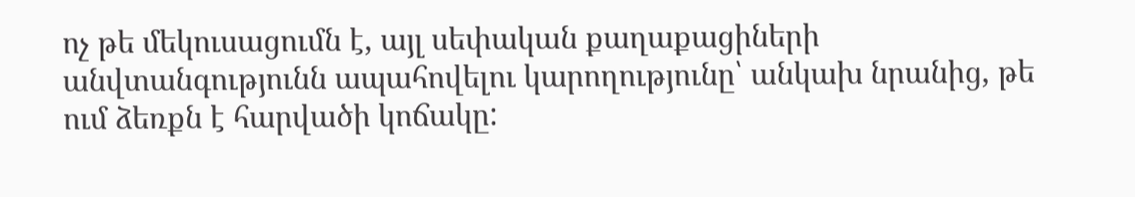ոչ թե մեկուսացումն է, այլ սեփական քաղաքացիների անվտանգությունն ապահովելու կարողությունը՝ անկախ նրանից, թե ում ձեռքն է հարվածի կոճակը: